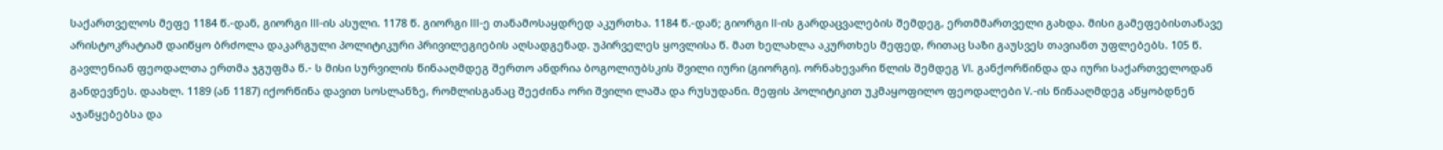საქართველოს მეფე 1184 წ.-დან, გიორგი III-ის ასული. 1178 წ. გიორგი III-ე თანამოსაყდრედ აკურთხა. 1184 წ.-დან; გიორგი II-ის გარდაცვალების შემდეგ, ერთმმართველი გახდა. მისი გამეფებისთანავე არისტოკრატიამ დაიწყო ბრძოლა დაკარგული პოლიტიკური პრივილეგიების აღსადგენად. უპირველეს ყოვლისა წ. მათ ხელახლა აკურთხეს მეფედ, რითაც საზი გაუსვეს თავიანთ უფლებებს. 105 წ. გავლენიან ფეოდალთა ერთმა ჯგუფმა წ.- ს მისი სურვილის წინააღმდეგ შერთო ანდრია ბოგოლიუბსკის შვილი იური (გიორგი). ორნახევარი წლის შემდეგ VI. განქორწინდა და იური საქართველოდან განდევნეს. დაახლ. 1189 (ან 1187) იქორწინა დავით სოსლანზე, რომლისგანაც შეეძინა ორი შვილი ლაშა და რუსუდანი. მეფის პოლიტიკით უკმაყოფილო ფეოდალები V.-ის წინააღმდეგ აწყობდნენ აჯანყებებსა და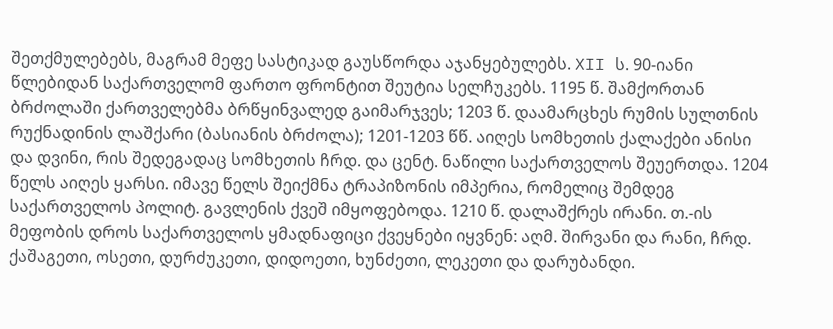შეთქმულებებს, მაგრამ მეფე სასტიკად გაუსწორდა აჯანყებულებს. XII ს. 90-იანი წლებიდან საქართველომ ფართო ფრონტით შეუტია სელჩუკებს. 1195 წ. შამქორთან ბრძოლაში ქართველებმა ბრწყინვალედ გაიმარჯვეს; 1203 წ. დაამარცხეს რუმის სულთნის რუქნადინის ლაშქარი (ბასიანის ბრძოლა); 1201-1203 წწ. აიღეს სომხეთის ქალაქები ანისი და დვინი, რის შედეგადაც სომხეთის ჩრდ. და ცენტ. ნაწილი საქართველოს შეუერთდა. 1204 წელს აიღეს ყარსი. იმავე წელს შეიქმნა ტრაპიზონის იმპერია, რომელიც შემდეგ საქართველოს პოლიტ. გავლენის ქვეშ იმყოფებოდა. 1210 წ. დალაშქრეს ირანი. თ.-ის მეფობის დროს საქართველოს ყმადნაფიცი ქვეყნები იყვნენ: აღმ. შირვანი და რანი, ჩრდ. ქაშაგეთი, ოსეთი, დურძუკეთი, დიდოეთი, ხუნძეთი, ლეკეთი და დარუბანდი.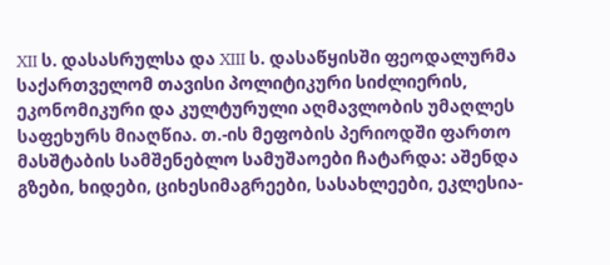XII ს. დასასრულსა და XIII ს. დასაწყისში ფეოდალურმა საქართველომ თავისი პოლიტიკური სიძლიერის, ეკონომიკური და კულტურული აღმავლობის უმაღლეს საფეხურს მიაღწია. თ.-ის მეფობის პერიოდში ფართო მასშტაბის სამშენებლო სამუშაოები ჩატარდა: აშენდა გზები, ხიდები, ციხესიმაგრეები, სასახლეები, ეკლესია-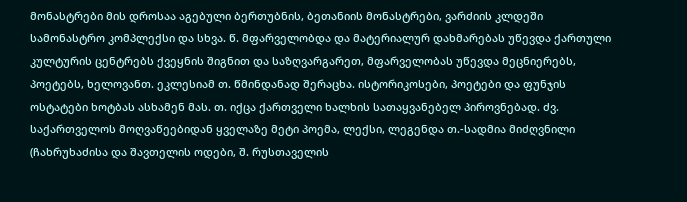მონასტრები მის დროსაა აგებული ბერთუბნის, ბეთანიის მონასტრები, ვარძიის კლდეში სამონასტრო კომპლექსი და სხვა. წ. მფარველობდა და მატერიალურ დახმარებას უწევდა ქართული კულტურის ცენტრებს ქვეყნის შიგნით და საზღვარგარეთ, მფარველობას უწევდა მეცნიერებს, პოეტებს, ხელოვანთ. ეკლესიამ თ. წმინდანად შერაცხა. ისტორიკოსები, პოეტები და ფუნჯის ოსტატები ხოტბას ასხამენ მას. თ. იქცა ქართველი ხალხის სათაყვანებელ პიროვნებად. ძვ. საქართველოს მოღვაწეებიდან ყველაზე მეტი პოემა, ლექსი, ლეგენდა თ.-სადმია მიძღვნილი (ჩახრუხაძისა და შავთელის ოდები, შ. რუსთაველის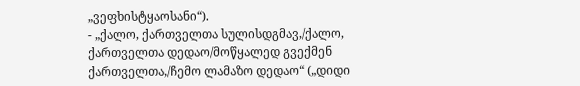„ვეფხისტყაოსანი“).
- „ქალო, ქართველთა სულისდგმავ,/ქალო, ქართველთა დედაო/მოწყალედ გვექმენ ქართველთა,/ჩემო ლამაზო დედაო“ („დიდი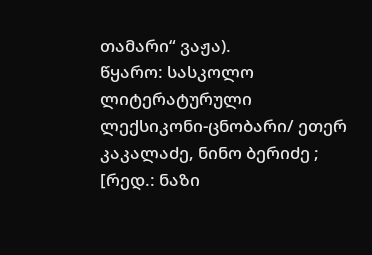თამარი“ ვაჟა).
წყარო: სასკოლო ლიტერატურული ლექსიკონი-ცნობარი/ ეთერ კაკალაძე, ნინო ბერიძე ; [რედ.: ნაზი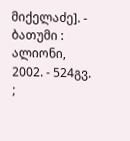მიქელაძე]. - ბათუმი : ალიონი, 2002. - 524გვ. ;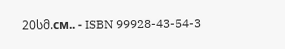20სმ.см.. - ISBN 99928-43-54-3